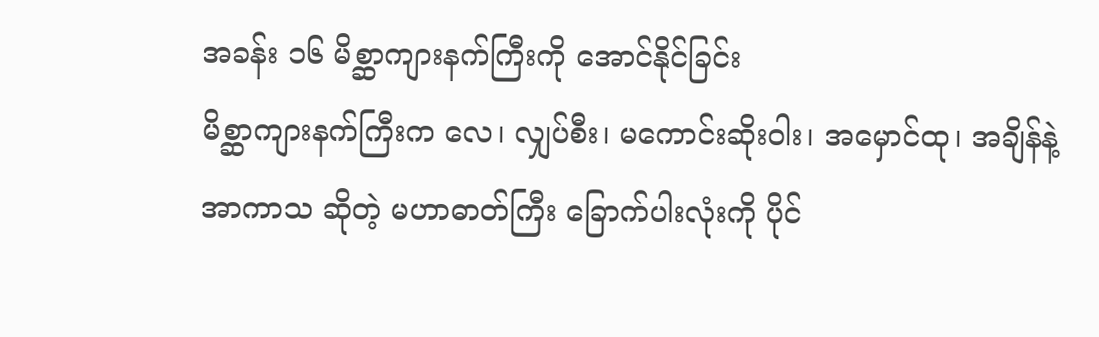အခန်း ၁၆ မိစ္ဆာကျားနက်ကြီးကို အောင်နိုင်ခြင်း
မိစ္ဆာကျားနက်ကြီးက လေ၊ လျှပ်စီး၊ မကောင်းဆိုးဝါး၊ အမှောင်ထု၊ အချိန်နဲ့ အာကာသ ဆိုတဲ့ မဟာဓာတ်ကြီး ခြောက်ပါးလုံးကို ပိုင်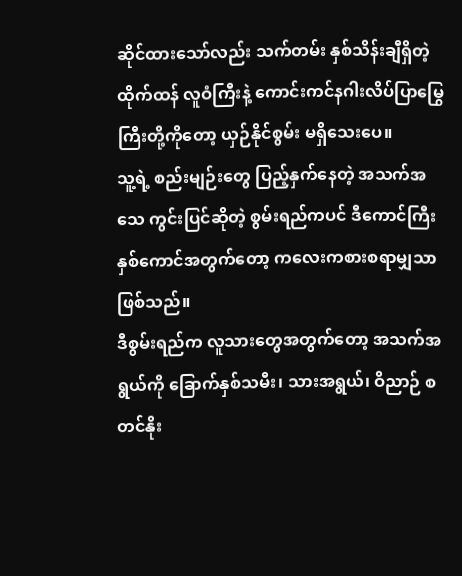ဆိုင်ထားသော်လည်း သက်တမ်း နှစ်သိန်းချီရှိတဲ့ ထိုက်ထန် လူဝံကြီးနဲ့ ကောင်းကင်နဂါးလိပ်ပြာမြွေကြီးတို့ကိုတော့ ယှဉ်နိုင်စွမ်း မရှိသေးပေ။
သူ့ရဲ့ စည်းမျဉ်းတွေ ပြည့်နှက်နေတဲ့ အသက်အသေ ကွင်းပြင်ဆိုတဲ့ စွမ်းရည်ကပင် ဒီကောင်ကြီးနှစ်ကောင်အတွက်တော့ ကလေးကစားစရာမျှသာ ဖြစ်သည်။
ဒီစွမ်းရည်က လူသားတွေအတွက်တော့ အသက်အရွယ်ကို ခြောက်နှစ်သမီး၊ သားအရွယ်၊ ဝိညာဉ် စတင်နိုး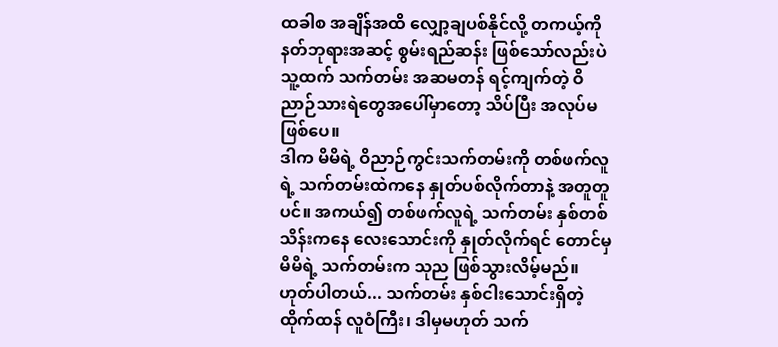ထခါစ အချိန်အထိ လျှော့ချပစ်နိုင်လို့ တကယ့်ကို နတ်ဘုရားအဆင့် စွမ်းရည်ဆန်း ဖြစ်သော်လည်းပဲ သူ့ထက် သက်တမ်း အဆမတန် ရင့်ကျက်တဲ့ ဝိညာဉ်သားရဲတွေအပေါ်မှာတော့ သိပ်ပြီး အလုပ်မဖြစ်ပေ။
ဒါက မိမိရဲ့ ဝိညာဉ်ကွင်းသက်တမ်းကို တစ်ဖက်လူရဲ့ သက်တမ်းထဲကနေ နှုတ်ပစ်လိုက်တာနဲ့ အတူတူပင်။ အကယ်၍ တစ်ဖက်လူရဲ့ သက်တမ်း နှစ်တစ်သိန်းကနေ လေးသောင်းကို နှုတ်လိုက်ရင် တောင်မှ မိမိရဲ့ သက်တမ်းက သုည ဖြစ်သွားလိမ့်မည်။
ဟုတ်ပါတယ်... သက်တမ်း နှစ်ငါးသောင်းရှိတဲ့ ထိုက်ထန် လူဝံကြီး၊ ဒါမှမဟုတ် သက်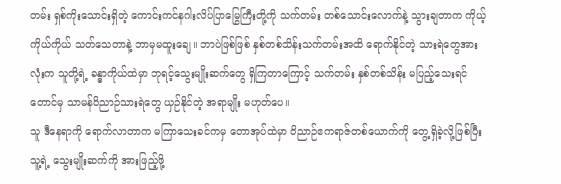တမ်း ရှစ်ကိုးသောင်းရှိတဲ့ ကောင်းကင်နဂါးလိပ်ပြာမြွေကြီးတို့ကို သက်တမ်း တစ်သောင်းလောက်နဲ့ သွားချတာက ကိုယ့်ကိုယ်ကိုယ် သတ်သေတာနဲ့ ဘာမှမထူးချေ။ ဘာပဲဖြစ်ဖြစ် နှစ်တစ်သိန်းသက်တမ်းအထိ ရောက်နိုင်တဲ့ သားရဲတွေအားလုံးက သူတို့ရဲ့ ခန္ဓာကိုယ်ထဲမှာ ဘုရင့်သွေးမျိုးဆက်တွေ ရှိကြတာကြောင့် သက်တမ်း နှစ်တစ်သိန်း မပြည့်သေးရင်တောင်မှ သာမန်ဝိညာဉ်သားရဲတွေ ယှဉ်နိုင်တဲ့ အရာမျိုး မဟုတ်ပေ။
သူ ဒီနေရာကို ရောက်လာတာက မကြာသေးခင်ကမှ တောအုပ်ထဲမှာ ဝိညာဉ်ဧကရာဇ်တစ်ယောက်ကို တွေ့ရှိခဲ့လို့ဖြစ်ပြီး သူ့ရဲ့ သွေးမျိုးဆက်ကို အားဖြည့်ဖို့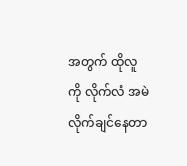အတွက် ထိုလူကို လိုက်လံ အမဲလိုက်ချင်နေတာ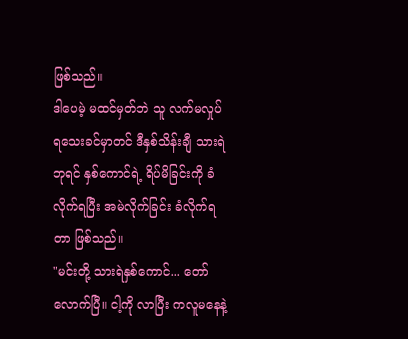ဖြစ်သည်။
ဒါပေမဲ့ မထင်မှတ်ဘဲ သူ လက်မလှုပ်ရသေးခင်မှာတင် ဒီနှစ်သိန်းချီ သားရဲဘုရင် နှစ်ကောင်ရဲ့ ရိပ်မိခြင်းကို ခံလိုက်ရပြီး အမဲလိုက်ခြင်း ခံလိုက်ရတာ ဖြစ်သည်။
"မင်းတို့ သားရဲနှစ်ကောင်... တော်လောက်ပြီ။ ငါ့ကို လာပြီး ကလူမနေနဲ့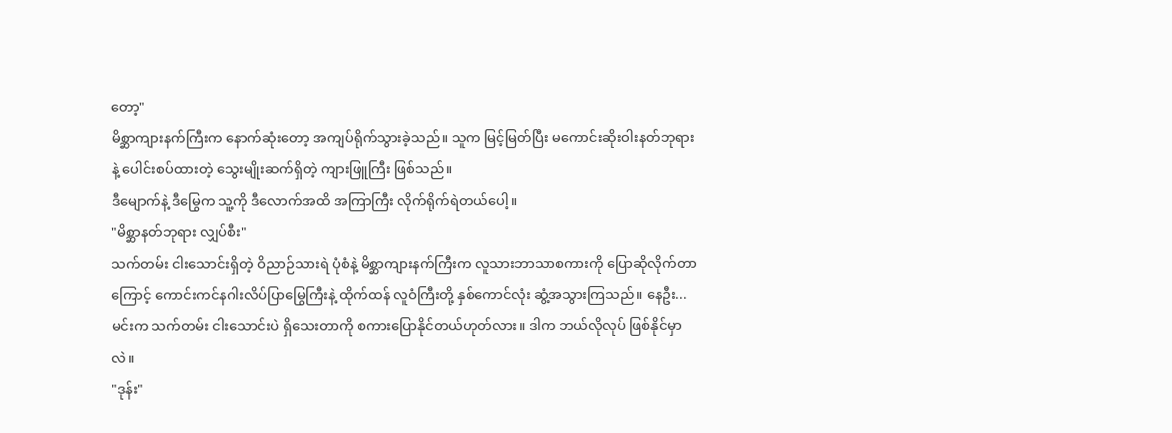တော့"
မိစ္ဆာကျားနက်ကြီးက နောက်ဆုံးတော့ အကျပ်ရိုက်သွားခဲ့သည်။ သူက မြင့်မြတ်ပြီး မကောင်းဆိုးဝါးနတ်ဘုရားနဲ့ ပေါင်းစပ်ထားတဲ့ သွေးမျိုးဆက်ရှိတဲ့ ကျားဖြူကြီး ဖြစ်သည်။
ဒီမျောက်နဲ့ ဒီမြွေက သူ့ကို ဒီလောက်အထိ အကြာကြီး လိုက်ရိုက်ရဲတယ်ပေါ့။
"မိစ္ဆာနတ်ဘုရား လျှပ်စီး"
သက်တမ်း ငါးသောင်းရှိတဲ့ ဝိညာဉ်သားရဲ ပုံစံနဲ့ မိစ္ဆာကျားနက်ကြီးက လူသားဘာသာစကားကို ပြောဆိုလိုက်တာကြောင့် ကောင်းကင်နဂါးလိပ်ပြာမြွေကြီးနဲ့ ထိုက်ထန် လူဝံကြီးတို့ နှစ်ကောင်လုံး ဆွံ့အသွားကြသည်။ နေဦး... မင်းက သက်တမ်း ငါးသောင်းပဲ ရှိသေးတာကို စကားပြောနိုင်တယ်ဟုတ်လား။ ဒါက ဘယ်လိုလုပ် ဖြစ်နိုင်မှာလဲ။
"ဒုန်း"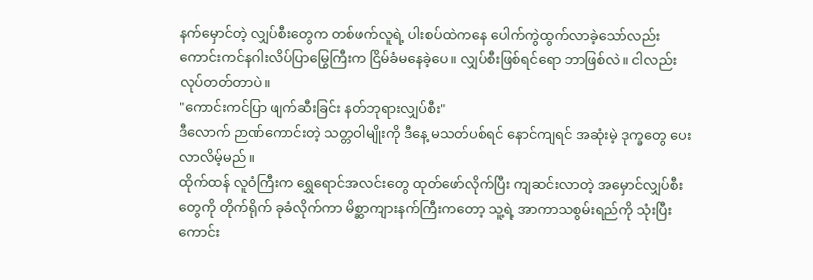နက်မှောင်တဲ့ လျှပ်စီးတွေက တစ်ဖက်လူရဲ့ ပါးစပ်ထဲကနေ ပေါက်ကွဲထွက်လာခဲ့သော်လည်း ကောင်းကင်နဂါးလိပ်ပြာမြွေကြီးက ငြိမ်ခံမနေခဲ့ပေ။ လျှပ်စီးဖြစ်ရင်ရော ဘာဖြစ်လဲ။ ငါလည်း လုပ်တတ်တာပဲ။
"ကောင်းကင်ပြာ ဖျက်ဆီးခြင်း နတ်ဘုရားလျှပ်စီး"
ဒီလောက် ဉာဏ်ကောင်းတဲ့ သတ္တဝါမျိုးကို ဒီနေ့ မသတ်ပစ်ရင် နောင်ကျရင် အဆုံးမဲ့ ဒုက္ခတွေ ပေးလာလိမ့်မည်။
ထိုက်ထန် လူဝံကြီးက ရွှေရောင်အလင်းတွေ ထုတ်ဖော်လိုက်ပြီး ကျဆင်းလာတဲ့ အမှောင်လျှပ်စီးတွေကို တိုက်ရိုက် ခုခံလိုက်ကာ မိစ္ဆာကျားနက်ကြီးကတော့ သူ့ရဲ့ အာကာသစွမ်းရည်ကို သုံးပြီး ကောင်း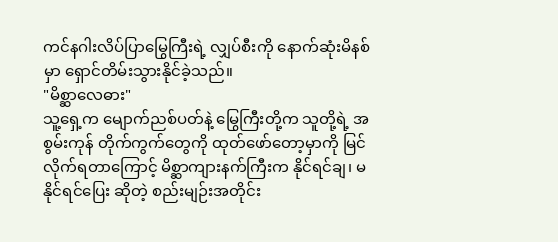ကင်နဂါးလိပ်ပြာမြွေကြီးရဲ့ လျှပ်စီးကို နောက်ဆုံးမိနစ်မှာ ရှောင်တိမ်းသွားနိုင်ခဲ့သည်။
"မိစ္ဆာလေဓား"
သူ့ရှေ့က မျောက်ညစ်ပတ်နဲ့ မြွေကြီးတို့က သူတို့ရဲ့ အစွမ်းကုန် တိုက်ကွက်တွေကို ထုတ်ဖော်တော့မှာကို မြင်လိုက်ရတာကြောင့် မိစ္ဆာကျားနက်ကြီးက နိုင်ရင်ချ၊ မနိုင်ရင်ပြေး ဆိုတဲ့ စည်းမျဉ်းအတိုင်း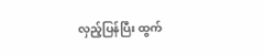လှည့်ပြန်ပြီး ထွက်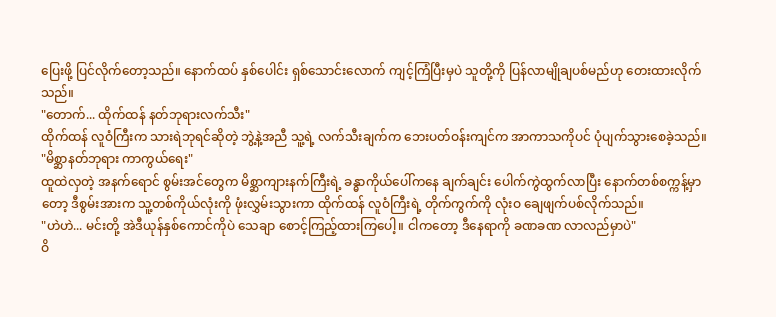ပြေးဖို့ ပြင်လိုက်တော့သည်။ နောက်ထပ် နှစ်ပေါင်း ရှစ်သောင်းလောက် ကျင့်ကြံပြီးမှပဲ သူတို့ကို ပြန်လာမျိုချပစ်မည်ဟု တေးထားလိုက်သည်။
"တောက်... ထိုက်ထန် နတ်ဘုရားလက်သီး"
ထိုက်ထန် လူဝံကြီးက သားရဲဘုရင်ဆိုတဲ့ ဘွဲ့နဲ့အညီ သူ့ရဲ့ လက်သီးချက်က ဘေးပတ်ဝန်းကျင်က အာကာသကိုပင် ပုံပျက်သွားစေခဲ့သည်။
"မိစ္ဆာနတ်ဘုရား ကာကွယ်ရေး"
ထူထဲလှတဲ့ အနက်ရောင် စွမ်းအင်တွေက မိစ္ဆာကျားနက်ကြီးရဲ့ ခန္ဓာကိုယ်ပေါ်ကနေ ချက်ချင်း ပေါက်ကွဲထွက်လာပြီး နောက်တစ်စက္ကန့်မှာတော့ ဒီစွမ်းအားက သူ့တစ်ကိုယ်လုံးကို ဖုံးလွှမ်းသွားကာ ထိုက်ထန် လူဝံကြီးရဲ့ တိုက်ကွက်ကို လုံးဝ ချေဖျက်ပစ်လိုက်သည်။
"ဟဲဟဲ... မင်းတို့ အဲဒီယုန်နှစ်ကောင်ကိုပဲ သေချာ စောင့်ကြည့်ထားကြပေါ့။ ငါကတော့ ဒီနေရာကို ခဏခဏ လာလည်မှာပဲ"
ဝိ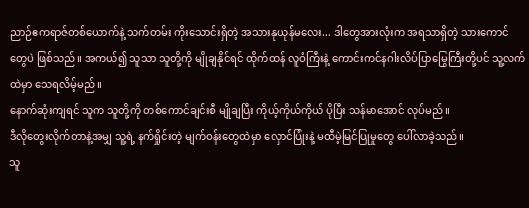ညာဉ်ဧကရာဇ်တစ်ယောက်နဲ့ သက်တမ်း ကိုးသောင်းရှိတဲ့ အသားနုယုန်မလေး... ဒါတွေအားလုံးက အရသာရှိတဲ့ သားကောင်တွေပဲ ဖြစ်သည်။ အကယ်၍ သူသာ သူတို့ကို မျိုချနိုင်ရင် ထိုက်ထန် လူဝံကြီးနဲ့ ကောင်းကင်နဂါးလိပ်ပြာမြွေကြီးတို့ပင် သူ့လက်ထဲမှာ သေရလိမ့်မည်။
နောက်ဆုံးကျရင် သူက သူတို့ကို တစ်ကောင်ချင်းစီ မျိုချပြီး ကိုယ့်ကိုယ်ကိုယ် ပိုပြီး သန်မာအောင် လုပ်မည်။
ဒီလိုတွေးလိုက်တာနဲ့အမျှ သူ့ရဲ့ နက်ရှိုင်းတဲ့ မျက်ဝန်းတွေထဲမှာ လှောင်ပြုံးနဲ့ မထီမဲ့မြင်ပြုမှုတွေ ပေါ်လာခဲ့သည်။
သူ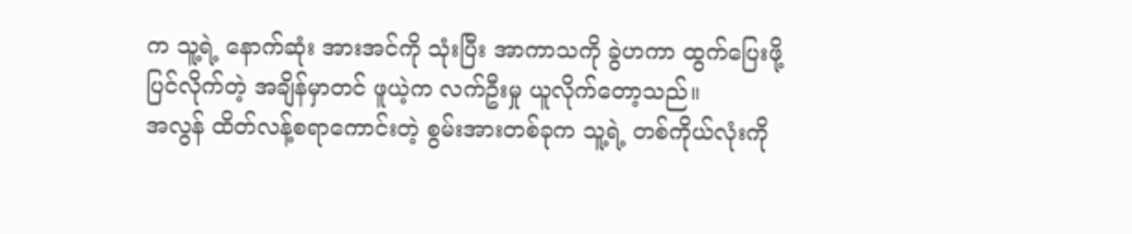က သူ့ရဲ့ နောက်ဆုံး အားအင်ကို သုံးပြီး အာကာသကို ခွဲဟကာ ထွက်ပြေးဖို့ ပြင်လိုက်တဲ့ အချိန်မှာတင် ဖူယဲ့က လက်ဦးမှု ယူလိုက်တော့သည်။
အလွန် ထိတ်လန့်စရာကောင်းတဲ့ စွမ်းအားတစ်ခုက သူ့ရဲ့ တစ်ကိုယ်လုံးကို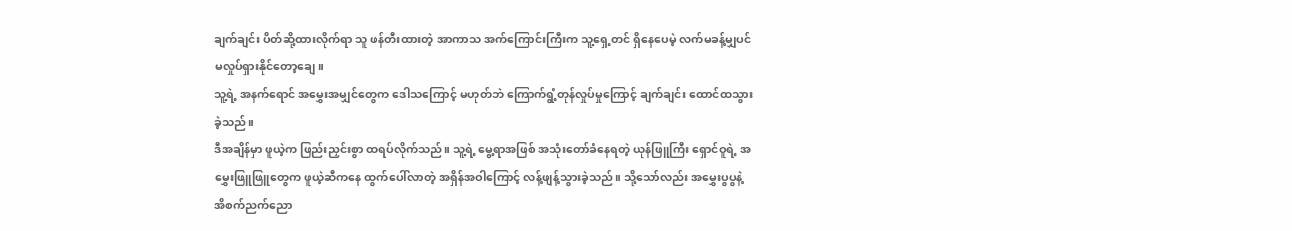ချက်ချင်း ပိတ်ဆို့ထားလိုက်ရာ သူ ဖန်တီးထားတဲ့ အာကာသ အက်ကြောင်းကြီးက သူ့ရှေ့တင် ရှိနေပေမဲ့ လက်မခန့်မျှပင် မလှုပ်ရှားနိုင်တော့ချေ။
သူ့ရဲ့ အနက်ရောင် အမွှေးအမျှင်တွေက ဒေါသကြောင့် မဟုတ်ဘဲ ကြောက်ရွံ့တုန်လှုပ်မှုကြောင့် ချက်ချင်း ထောင်ထသွားခဲ့သည်။
ဒီအချိန်မှာ ဖူယဲ့က ဖြည်းညှင်းစွာ ထရပ်လိုက်သည်။ သူ့ရဲ့ မွေ့ရာအဖြစ် အသုံးတော်ခံနေရတဲ့ ယုန်ဖြူကြီး ရှောင်ဝူရဲ့ အမွှေးဖြူဖြူတွေက ဖူယဲ့ဆီကနေ ထွက်ပေါ်လာတဲ့ အရှိန်အဝါကြောင့် လန့်ဖျန့်သွားခဲ့သည်။ သို့သော်လည်း အမွှေးပွပွနဲ့ အိစက်ညက်ညော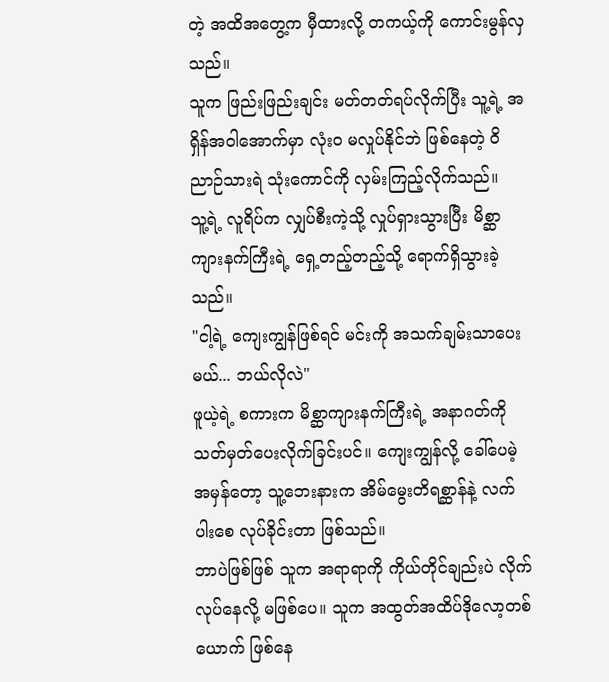တဲ့ အထိအတွေ့က မှီထားလို့ တကယ့်ကို ကောင်းမွန်လှသည်။
သူက ဖြည်းဖြည်းချင်း မတ်တတ်ရပ်လိုက်ပြီး သူ့ရဲ့ အရှိန်အဝါအောက်မှာ လုံးဝ မလှုပ်နိုင်ဘဲ ဖြစ်နေတဲ့ ဝိညာဉ်သားရဲ သုံးကောင်ကို လှမ်းကြည့်လိုက်သည်။
သူ့ရဲ့ လူရိပ်က လျှပ်စီးကဲ့သို့ လှုပ်ရှားသွားပြီး မိစ္ဆာကျားနက်ကြီးရဲ့ ရှေ့တည့်တည့်သို့ ရောက်ရှိသွားခဲ့သည်။
"ငါ့ရဲ့ ကျေးကျွန်ဖြစ်ရင် မင်းကို အသက်ချမ်းသာပေးမယ်... ဘယ်လိုလဲ"
ဖူယဲ့ရဲ့ စကားက မိစ္ဆာကျားနက်ကြီးရဲ့ အနာဂတ်ကို သတ်မှတ်ပေးလိုက်ခြင်းပင်။ ကျေးကျွန်လို့ ခေါ်ပေမဲ့ အမှန်တော့ သူ့ဘေးနားက အိမ်မွေးတိရစ္ဆာန်နဲ့ လက်ပါးစေ လုပ်ခိုင်းတာ ဖြစ်သည်။
ဘာပဲဖြစ်ဖြစ် သူက အရာရာကို ကိုယ်တိုင်ချည်းပဲ လိုက်လုပ်နေလို့ မဖြစ်ပေ။ သူက အထွတ်အထိပ်ဒိုလော့တစ်ယောက် ဖြစ်နေ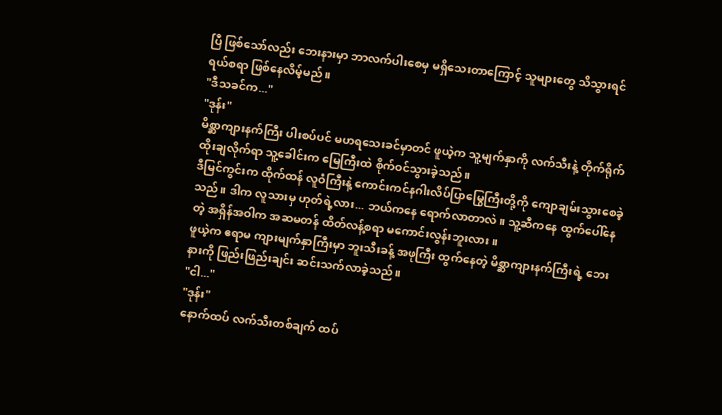ပြီ ဖြစ်သော်လည်း ဘေးနားမှာ ဘာလက်ပါးစေမှ မရှိသေးတာကြောင့် သူများတွေ သိသွားရင် ရယ်စရာ ဖြစ်နေလိမ့်မည်။
"ဒီသခင်က..."
"ဒုန်း"
မိစ္ဆာကျားနက်ကြီး ပါးစပ်ပင် မဟရသေးခင်မှာတင် ဖူယဲ့က သူ့မျက်နှာကို လက်သီးနဲ့ တိုက်ရိုက် ထိုးချလိုက်ရာ သူ့ခေါင်းက မြေကြီးထဲ စိုက်ဝင်သွားခဲ့သည်။
ဒီမြင်ကွင်းက ထိုက်ထန် လူဝံကြီးနဲ့ ကောင်းကင်နဂါးလိပ်ပြာမြွေကြီးတို့ကို ကျောချမ်းသွားစေခဲ့သည်။ ဒါက လူသားမှ ဟုတ်ရဲ့လား... ဘယ်ကနေ ရောက်လာတာလဲ။ သူ့ဆီကနေ ထွက်ပေါ်နေတဲ့ အရှိန်အဝါက အဆမတန် ထိတ်လန့်စရာ မကောင်းလွန်းဘူးလား။
ဖူယဲ့က ဧရာမ ကျားမျက်နှာကြီးမှာ ဘူးသီးခန့် အဖုကြီး ထွက်နေတဲ့ မိစ္ဆာကျားနက်ကြီးရဲ့ ဘေးနားကို ဖြည်းဖြည်းချင်း ဆင်းသက်လာခဲ့သည်။
"ငါ..."
"ဒုန်း"
နောက်ထပ် လက်သီးတစ်ချက် ထပ်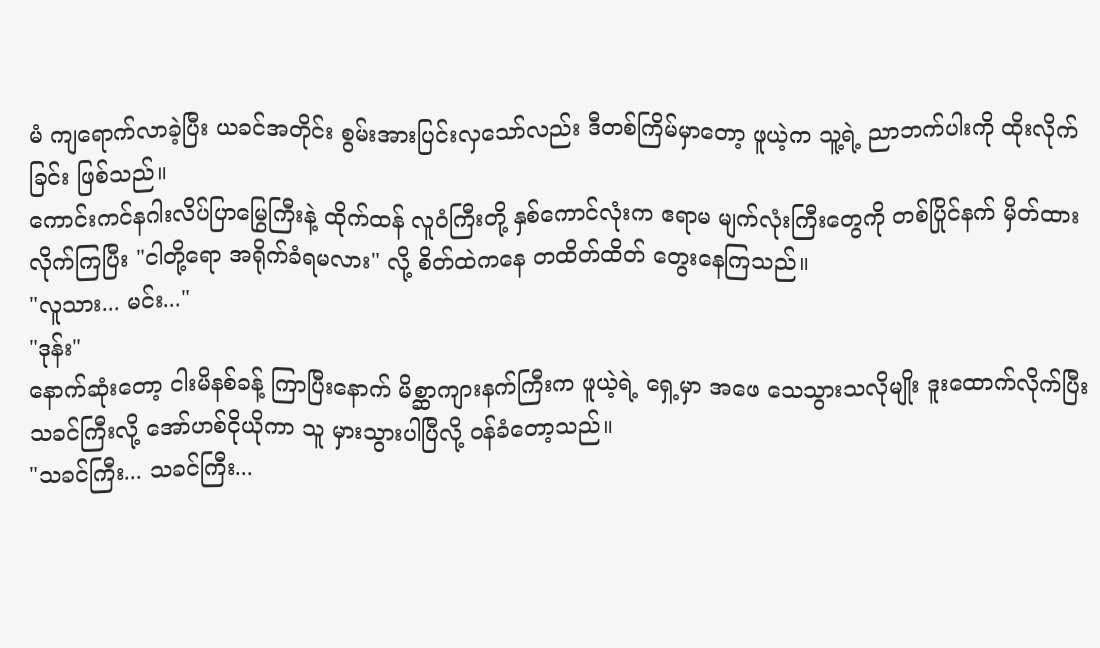မံ ကျရောက်လာခဲ့ပြီး ယခင်အတိုင်း စွမ်းအားပြင်းလှသော်လည်း ဒီတစ်ကြိမ်မှာတော့ ဖူယဲ့က သူ့ရဲ့ ညာဘက်ပါးကို ထိုးလိုက်ခြင်း ဖြစ်သည်။
ကောင်းကင်နဂါးလိပ်ပြာမြွေကြီးနဲ့ ထိုက်ထန် လူဝံကြီးတို့ နှစ်ကောင်လုံးက ဧရာမ မျက်လုံးကြီးတွေကို တစ်ပြိုင်နက် မှိတ်ထားလိုက်ကြပြီး "ငါတို့ရော အရိုက်ခံရမလား" လို့ စိတ်ထဲကနေ တထိတ်ထိတ် တွေးနေကြသည်။
"လူသား... မင်း..."
"ဒုန်း"
နောက်ဆုံးတော့ ငါးမိနစ်ခန့် ကြာပြီးနောက် မိစ္ဆာကျားနက်ကြီးက ဖူယဲ့ရဲ့ ရှေ့မှာ အဖေ သေသွားသလိုမျိုး ဒူးထောက်လိုက်ပြီး သခင်ကြီးလို့ အော်ဟစ်ငိုယိုကာ သူ မှားသွားပါပြီလို့ ဝန်ခံတော့သည်။
"သခင်ကြီး... သခင်ကြီး...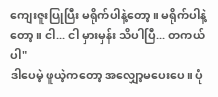ကျေးဇူးပြုပြီး မရိုက်ပါနဲ့တော့။ မရိုက်ပါနဲ့တော့။ ငါ... ငါ မှားမှန်း သိပါပြီ... တကယ်ပါ"
ဒါပေမဲ့ ဖူယဲ့ကတော့ အလျှော့မပေးပေ။ ပုံ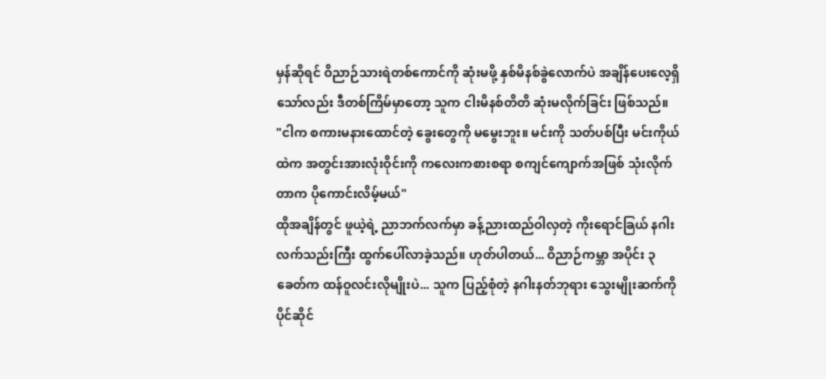မှန်ဆိုရင် ဝိညာဉ်သားရဲတစ်ကောင်ကို ဆုံးမဖို့ နှစ်မိနစ်ခွဲလောက်ပဲ အချိန်ပေးလေ့ရှိသော်လည်း ဒီတစ်ကြိမ်မှာတော့ သူက ငါးမိနစ်တိတိ ဆုံးမလိုက်ခြင်း ဖြစ်သည်။
"ငါက စကားမနားထောင်တဲ့ ခွေးတွေကို မမွေးဘူး။ မင်းကို သတ်ပစ်ပြီး မင်းကိုယ်ထဲက အတွင်းအားလုံးဝိုင်းကို ကလေးကစားစရာ စကျင်ကျောက်အဖြစ် သုံးလိုက်တာက ပိုကောင်းလိမ့်မယ်"
ထိုအချိန်တွင် ဖူယဲ့ရဲ့ ညာဘက်လက်မှာ ခန့်ညားထည်ဝါလှတဲ့ ကိုးရောင်ခြယ် နဂါးလက်သည်းကြီး ထွက်ပေါ်လာခဲ့သည်။ ဟုတ်ပါတယ်... ဝိညာဉ်ကမ္ဘာ အပိုင်း ၃ ခေတ်က ထန်ဝူလင်းလိုမျိုးပဲ... သူက ပြည့်စုံတဲ့ နဂါးနတ်ဘုရား သွေးမျိုးဆက်ကို ပိုင်ဆိုင်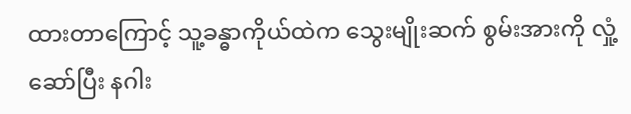ထားတာကြောင့် သူ့ခန္ဓာကိုယ်ထဲက သွေးမျိုးဆက် စွမ်းအားကို လှုံ့ဆော်ပြီး နဂါး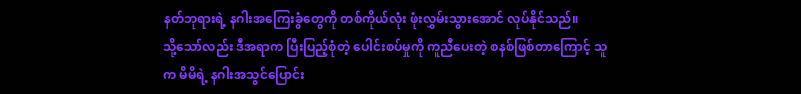နတ်ဘုရားရဲ့ နဂါးအကြေးခွံတွေကို တစ်ကိုယ်လုံး ဖုံးလွှမ်းသွားအောင် လုပ်နိုင်သည်။
သို့သော်လည်း ဒီအရာက ပြီးပြည့်စုံတဲ့ ပေါင်းစပ်မှုကို ကူညီပေးတဲ့ စနစ်ဖြစ်တာကြောင့် သူက မိမိရဲ့ နဂါးအသွင်ပြောင်း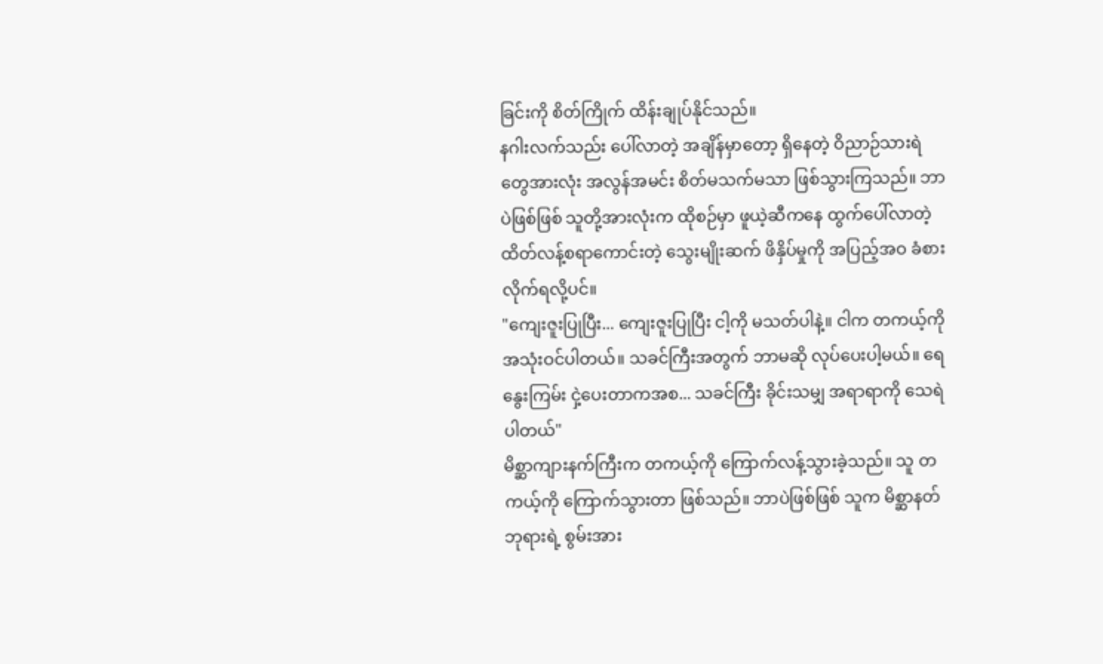ခြင်းကို စိတ်ကြိုက် ထိန်းချုပ်နိုင်သည်။
နဂါးလက်သည်း ပေါ်လာတဲ့ အချိန်မှာတော့ ရှိနေတဲ့ ဝိညာဉ်သားရဲတွေအားလုံး အလွန်အမင်း စိတ်မသက်မသာ ဖြစ်သွားကြသည်။ ဘာပဲဖြစ်ဖြစ် သူတို့အားလုံးက ထိုစဉ်မှာ ဖူယဲ့ဆီကနေ ထွက်ပေါ်လာတဲ့ ထိတ်လန့်စရာကောင်းတဲ့ သွေးမျိုးဆက် ဖိနှိပ်မှုကို အပြည့်အဝ ခံစားလိုက်ရလို့ပင်။
"ကျေးဇူးပြုပြီး... ကျေးဇူးပြုပြီး ငါ့ကို မသတ်ပါနဲ့။ ငါက တကယ့်ကို အသုံးဝင်ပါတယ်။ သခင်ကြီးအတွက် ဘာမဆို လုပ်ပေးပါ့မယ်။ ရေနွေးကြမ်း ငှဲ့ပေးတာကအစ... သခင်ကြီး ခိုင်းသမျှ အရာရာကို သေရဲပါတယ်"
မိစ္ဆာကျားနက်ကြီးက တကယ့်ကို ကြောက်လန့်သွားခဲ့သည်။ သူ တကယ့်ကို ကြောက်သွားတာ ဖြစ်သည်။ ဘာပဲဖြစ်ဖြစ် သူက မိစ္ဆာနတ်ဘုရားရဲ့ စွမ်းအား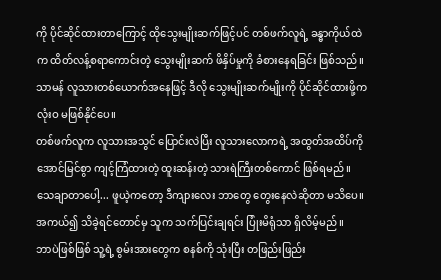ကို ပိုင်ဆိုင်ထားတာကြောင့် ထိုသွေးမျိုးဆက်ဖြင့်ပင် တစ်ဖက်လူရဲ့ ခန္ဓာကိုယ်ထဲက ထိတ်လန့်စရာကောင်းတဲ့ သွေးမျိုးဆက် ဖိနှိပ်မှုကို ခံစားနေရခြင်း ဖြစ်သည်။ သာမန် လူသားတစ်ယောက်အနေဖြင့် ဒီလို သွေးမျိုးဆက်မျိုးကို ပိုင်ဆိုင်ထားဖို့က လုံးဝ မဖြစ်နိုင်ပေ။
တစ်ဖက်လူက လူသားအသွင် ပြောင်းလဲပြီး လူသားလောကရဲ့ အထွတ်အထိပ်ကို အောင်မြင်စွာ ကျင့်ကြံထားတဲ့ ထူးဆန်းတဲ့ သားရဲကြီးတစ်ကောင် ဖြစ်ရမည်။
သေချာတာပေါ့... ဖူယဲ့ကတော့ ဒီကျားလေး ဘာတွေ တွေးနေလဲဆိုတာ မသိပေ။ အကယ်၍ သိခဲ့ရင်တောင်မှ သူက သက်ပြင်းချရင်း ပြုံးမိရုံသာ ရှိလိမ့်မည်။
ဘာပဲဖြစ်ဖြစ် သူ့ရဲ့ စွမ်းအားတွေက စနစ်ကို သုံးပြီး တဖြည်းဖြည်း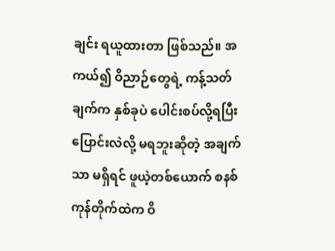ချင်း ရယူထားတာ ဖြစ်သည်။ အကယ်၍ ဝိညာဉ်တွေရဲ့ ကန့်သတ်ချက်က နှစ်ခုပဲ ပေါင်းစပ်လို့ရပြီး ပြောင်းလဲလို့ မရဘူးဆိုတဲ့ အချက်သာ မရှိရင် ဖူယဲ့တစ်ယောက် စနစ်ကုန်တိုက်ထဲက ဝိ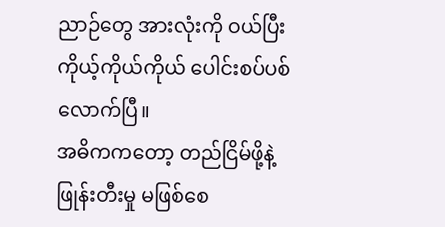ညာဉ်တွေ အားလုံးကို ဝယ်ပြီး ကိုယ့်ကိုယ်ကိုယ် ပေါင်းစပ်ပစ်လောက်ပြီ။
အဓိကကတော့ တည်ငြိမ်ဖို့နဲ့ ဖြုန်းတီးမှု မဖြစ်စေ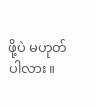ဖို့ပဲ မဟုတ်ပါလား။